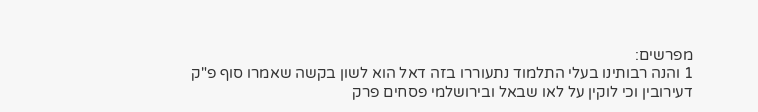מפרשים:
1 והנה רבותינו בעלי התלמוד נתעוררו בזה דאל הוא לשון בקשה שאמרו סוף פ"ק דעירובין וכי לוקין על לאו שבאל ובירושלמי פסחים פרק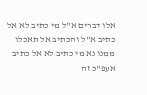אלו דברים א"ל מי כתיב לא אל כתיב א"ל והכתיב אל תאכלו ממנו נא מי כתיב לא אל כתיב אעפ"כ זה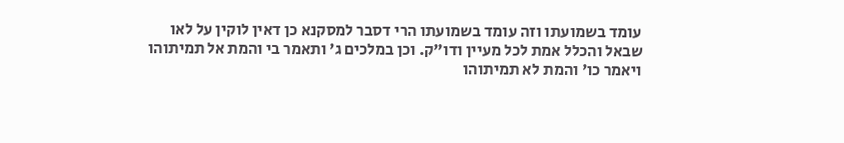עומד בשמועתו וזה עומד בשמועתו הרי דסבר למסקנא כן דאין לוקין על לאו שבאל והכלל אמת לכל מעיין ודו"ק. וכן במלכים ג' ותאמר בי והמת אל תמיתוהו ויאמר כו' והמת לא תמיתוהו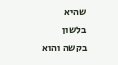שהיא בלשון בקשה והוא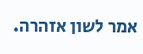אמר לשון אזהרה.